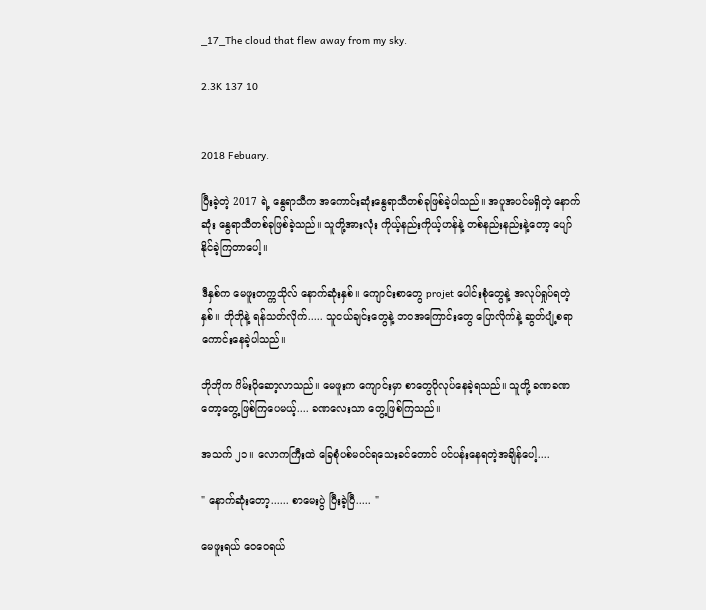_17_The cloud that flew away from my sky.

2.3K 137 10


2018 Febuary.

ပြီးခဲ့တဲ့ 2017 ရဲ့ နွေရာသီက အကောင်းဆုံးနွေရာသီတစ်ခုဖြစ်ခဲ့ပါသည်။ အပူအပင်မရှိတဲ့ နောက်ဆုံး နွေရာသီတစ်ခုဖြစ်ခဲ့သည်။ သူတို့အားလုံး ကိုယ့်နည်းကိုယ့်ဟန်နဲ့ တစ်နည်းနည်းနဲ့တော့ ပျော်နိုင်ခဲ့ကြတာပေါ့။

ဒီနှစ်က မေဖူးတက္ကသိုလ် နောက်ဆုံးနှစ်။ ကျောင်းစာတွေ projet ပေါင်းစုံတွေနဲ့ အလုပ်ရှုပ်ရတဲ့နှစ်။ ဘိုဘိုနဲ့ ရန်သတ်လိုက်..... သူငယ်ချင်းတွေနဲ့ ဘဝအကြောင်းတွေ ပြောလိုက်နဲ့ ဆွတ်ပျံ့စရာကောင်းနေခဲ့ပါသည်။

ဘိုဘိုက ဂိမ်းပိုဆော့လာသည်။ မေဖူးက ကျောင်းမှာ စာတွေပိုလုပ်နေခဲ့ရသည်။ သူတို့ ခဏခဏတော့တွေ့ဖြစ်ကြပေမယ့်.... ခဏလေးသာ တွေ့ဖြစ်ကြသည်။

အသက် ၂၁။ လောကကြီးထဲ ခြေစုံပစ်မဝင်ရသေးခင်တောင် ပင်ပန်းနေရတဲ့အချိန်ပေါ့....

" နောက်ဆုံးတော့...... စာမေးပွဲ ပြီးခဲ့ပြီ..... "

မေဖူးရယ် ဝေဝေရယ်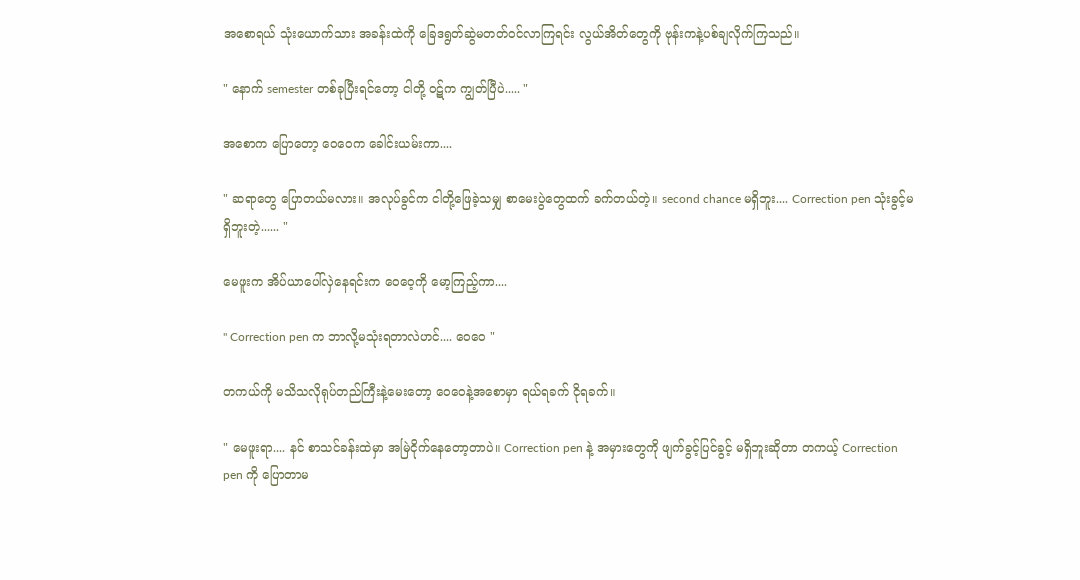အစောရယ် သုံးယောက်သား အခန်းထဲကို ခြေဒရွတ်ဆွဲမတတ်ဝင်လာကြရင်း လွယ်အိတ်တွေကို ဗုန်းကနဲ့ပစ်ချလိုက်ကြသည်။

" နောက် semester တစ်ခုပြီးရင်တော့ ငါတို့ ဝဋ်က ကျွတ်ပြီပဲ..... "

အစောက ပြောတော့ ဝေဝေက ခေါင်းယမ်းကာ....

" ဆရာတွေ ပြောတယ်မလား။ အလုပ်ခွင်က ငါတို့ဖြေခဲ့သမျှ စာမေးပွဲတွေထက် ခက်တယ်တဲ့။ second chance မရှိဘူး.... Correction pen သုံးခွင့်မရှိဘူးတဲ့...... "

မေဖူးက အိပ်ယာပေါ်လှဲနေရင်းက ဝေဝေ့ကို မော့ကြည့်ကာ....

" Correction pen က ဘာလို့မသုံးရတာလဲဟင်.... ဝေဝေ "

တကယ်ကို မသိသလိုရုပ်တည်ကြီးနဲ့မေးတော့ ဝေဝေနဲ့အစောမှာ ရယ်ရခက် ငိုရခက်။

" မေဖူးရာ.... နင် စာသင်ခန်းထဲမှာ အမြဲငိုက်နေတော့တာပဲ။ Correction pen နဲ့ အမှားတွေကို ဖျက်ခွင့်ပြင်ခွင့် မရှိဘူးဆိုတာ တကယ့် Correction pen ကို ပြောတာမ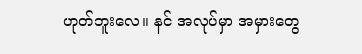ဟုတ်ဘူးလေ။ နင် အလုပ်မှာ အမှားတွေ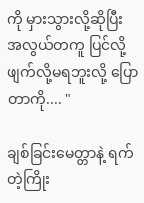ကို မှားသွားလို့ဆိုပြီး အလွယ်တကူ ပြင်လို့ဖျက်လို့မရဘူးလို့ ပြောတာကို.... "

ချစ်ခြင်းမေတ္တာနဲ့ ရက်တဲ့ကြိုး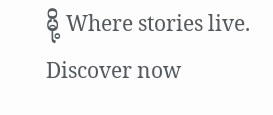မို့ Where stories live. Discover now